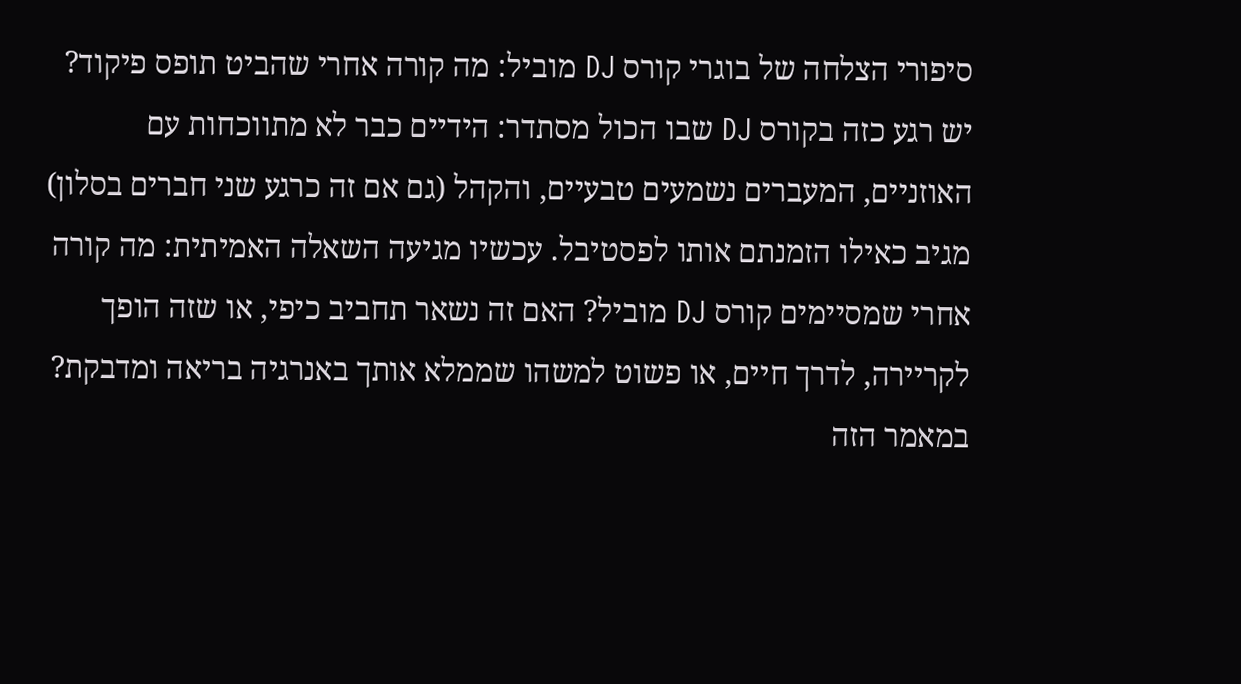סיפורי הצלחה של בוגרי קורס DJ מוביל: מה קורה אחרי שהביט תופס פיקוד?
יש רגע כזה בקורס DJ שבו הכול מסתדר: הידיים כבר לא מתווכחות עם האוזניים, המעברים נשמעים טבעיים, והקהל (גם אם זה כרגע שני חברים בסלון) מגיב כאילו הזמנתם אותו לפסטיבל. עכשיו מגיעה השאלה האמיתית: מה קורה אחרי שמסיימים קורס DJ מוביל? האם זה נשאר תחביב כיפי, או שזה הופך לקריירה, לדרך חיים, או פשוט למשהו שממלא אותך באנרגיה בריאה ומדבקת?
במאמר הזה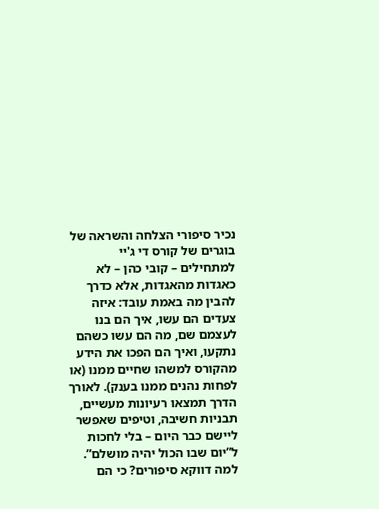נכיר סיפורי הצלחה והשראה של בוגרים של קורס די ג'יי למתחילים – קובי כהן – לא כאגדות מהאגדות, אלא כדרך להבין מה באמת עובד: איזה צעדים הם עשו, איך הם בנו לעצמם שם, מה הם עשו כשהם נתקעו, ואיך הם הפכו את הידע מהקורס למשהו שחיים ממנו (או לפחות נהנים ממנו בענק). לאורך הדרך תמצאו רעיונות מעשיים, תבניות חשיבה, וטיפים שאפשר ליישם כבר היום – בלי לחכות ל”יום שבו הכול יהיה מושלם”.
למה דווקא סיפורים? כי הם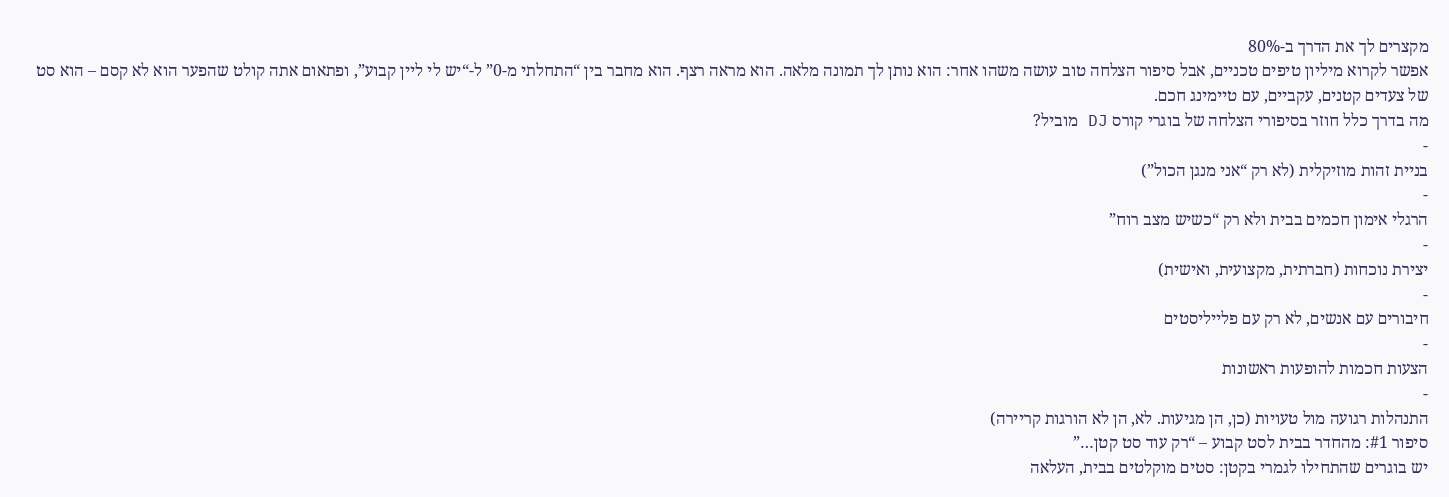מקצרים לך את הדרך ב-80%
אפשר לקרוא מיליון טיפים טכניים, אבל סיפור הצלחה טוב עושה משהו אחר: הוא נותן לך תמונה מלאה. הוא מראה רצף. הוא מחבר בין “התחלתי מ-0” ל-“יש לי ליין קבוע”, ופתאום אתה קולט שהפער הוא לא קסם – הוא סט של צעדים קטנים, עקביים, עם טיימינג חכם.
מה בדרך כלל חוזר בסיפורי הצלחה של בוגרי קורס DJ מוביל?
-
בניית זהות מוזיקלית (לא רק “אני מנגן הכול”)
-
הרגלי אימון חכמים בבית ולא רק “כשיש מצב רוח”
-
יצירת נוכחות (חברתית, מקצועית, ואישית)
-
חיבורים עם אנשים, לא רק עם פלייליסטים
-
הצעות חכמות להופעות ראשונות
-
התנהלות רגועה מול טעויות (כן, הן מגיעות. לא, הן לא הורגות קריירה)
סיפור #1: מהחדר בבית לסט קבוע – “רק עוד סט קטן…”
יש בוגרים שהתחילו לגמרי בקטן: סטים מוקלטים בבית, העלאה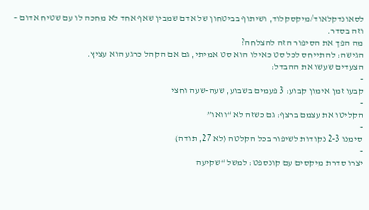לסאונדקלאוד/מיקסקלוד, ושיתוף בביטחון של אדם שמבין שאף אחד לא מחכה לו עם שטיח אדום – וזה בסדר.
מה הפך את הסיפור הזה להצלחה?
הגישה: להתייחס לכל סט כאילו הוא סט אמיתי, גם אם הקהל כרגע הוא עציץ.
הצעדים שעשו את ההבדל:
-
קבעו זמן אימון קבוע: 3 פעמים בשבוע, שעה-שעה וחצי
-
הקליטו את עצמם ברצף: גם כשזה לא “וואו”
-
סימנו 2-3 נקודות לשיפור בכל הקלטה (לא 27, תודה)
-
יצרו סדרת מיקסים עם קונספט: למשל “שקיעה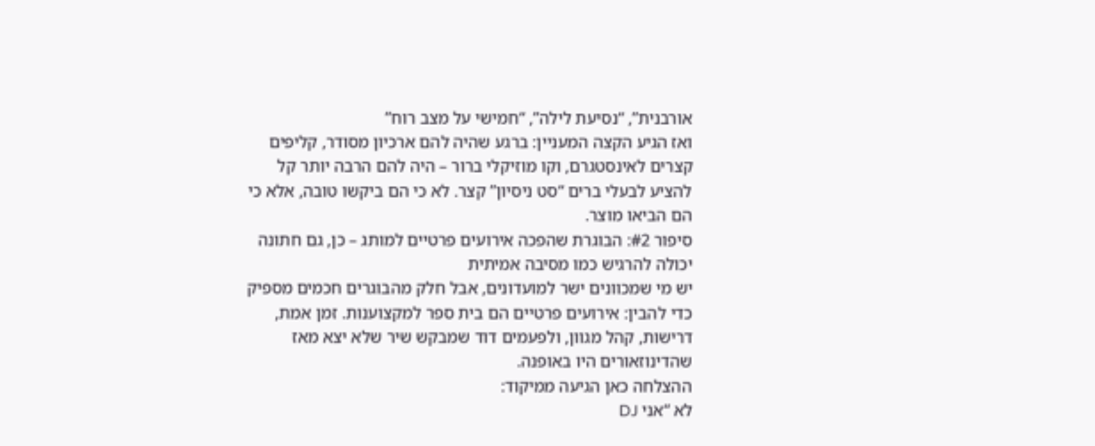אורבנית”, “נסיעת לילה”, “חמישי על מצב רוח”
ואז הגיע הקצה המעניין: ברגע שהיה להם ארכיון מסודר, קליפים קצרים לאינסטגרם, וקו מוזיקלי ברור – היה להם הרבה יותר קל להציע לבעלי ברים “סט ניסיון” קצר. לא כי הם ביקשו טובה, אלא כי הם הביאו מוצר.
סיפור #2: הבוגרת שהפכה אירועים פרטיים למותג – כן, גם חתונה יכולה להרגיש כמו מסיבה אמיתית
יש מי שמכוונים ישר למועדונים, אבל חלק מהבוגרים חכמים מספיק כדי להבין: אירועים פרטיים הם בית ספר למקצוענות. זמן אמת, דרישות, קהל מגוון, ולפעמים דוד שמבקש שיר שלא יצא מאז שהדינוזאורים היו באופנה.
ההצלחה כאן הגיעה ממיקוד:
לא “אני DJ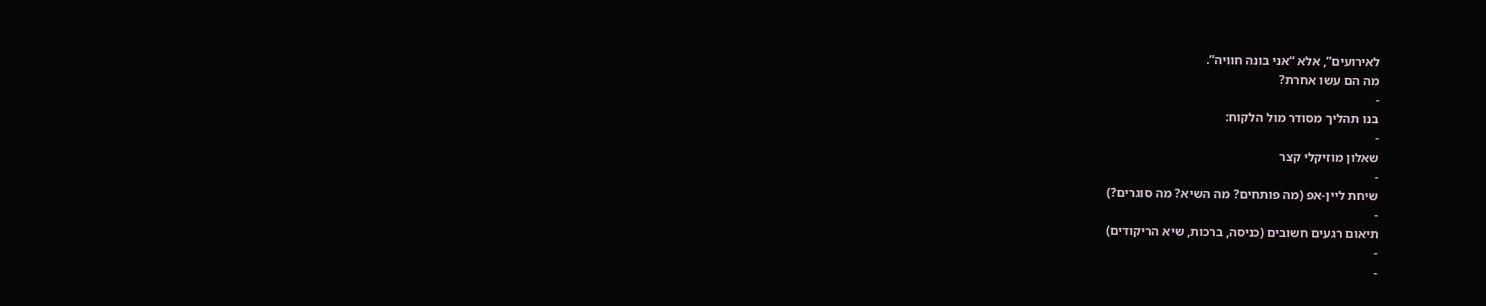לאירועים”, אלא “אני בונה חוויה”.
מה הם עשו אחרת?
-
בנו תהליך מסודר מול הלקוח:
-
שאלון מוזיקלי קצר
-
שיחת ליין-אפ (מה פותחים? מה השיא? מה סוגרים?)
-
תיאום רגעים חשובים (כניסה, ברכות, שיא הריקודים)
-
-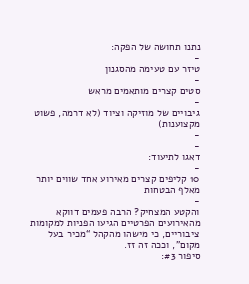נתנו תחושה של הפקה:
-
טיזר עם טעימה מהסגנון
-
סטים קצרים מותאמים מראש
-
גיבויים של מוזיקה וציוד (לא דרמה, פשוט מקצוענות)
-
-
דאגו לתיעוד:
-
10 קליפים קצרים מאירוע אחד שווים יותר מאלף הבטחות
-
והקטע המצחיק? הרבה פעמים דווקא מהאירועים הפרטיים הגיעו הפניות למקומות ציבוריים, כי מישהו מהקהל “מכיר בעל מקום”, וככה זה זז.
סיפור #3: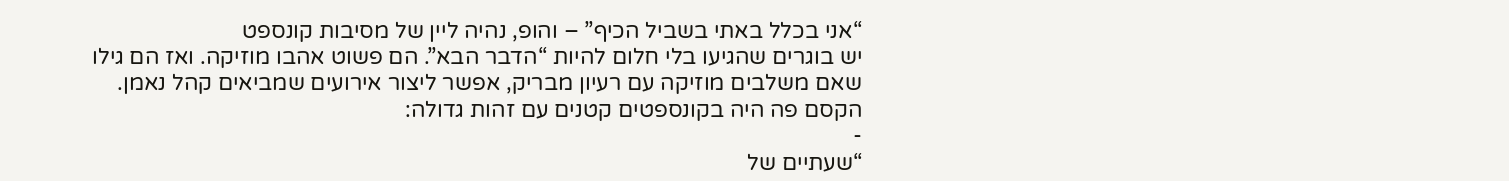“אני בכלל באתי בשביל הכיף” – והופ, נהיה ליין של מסיבות קונספט
יש בוגרים שהגיעו בלי חלום להיות “הדבר הבא”. הם פשוט אהבו מוזיקה. ואז הם גילו שאם משלבים מוזיקה עם רעיון מבריק, אפשר ליצור אירועים שמביאים קהל נאמן.
הקסם פה היה בקונספטים קטנים עם זהות גדולה:
-
“שעתיים של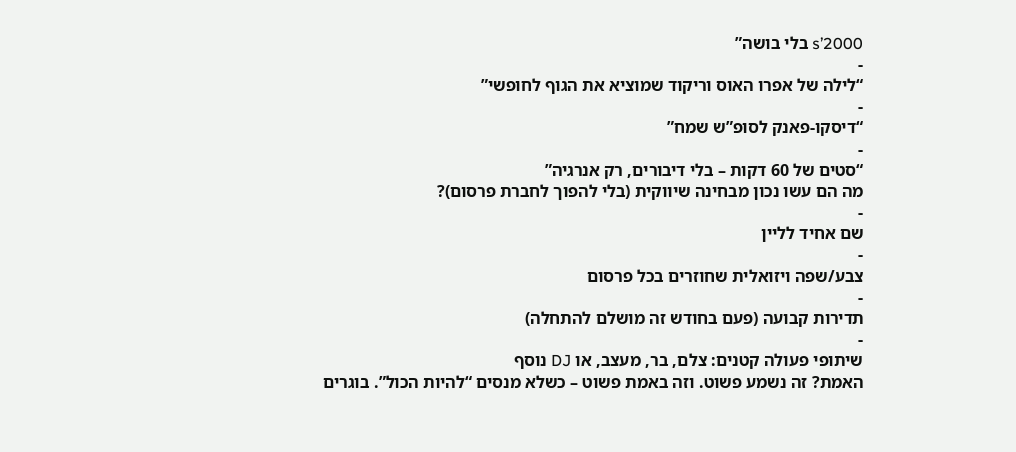2000’s בלי בושה”
-
“לילה של אפרו האוס וריקוד שמוציא את הגוף לחופשי”
-
“דיסקו-פאנק לסופ”ש שמח”
-
“סטים של 60 דקות – בלי דיבורים, רק אנרגיה”
מה הם עשו נכון מבחינה שיווקית (בלי להפוך לחברת פרסום)?
-
שם אחיד לליין
-
צבע/שפה ויזואלית שחוזרים בכל פרסום
-
תדירות קבועה (פעם בחודש זה מושלם להתחלה)
-
שיתופי פעולה קטנים: צלם, בר, מעצב, או DJ נוסף
האמת? זה נשמע פשוט. וזה באמת פשוט – כשלא מנסים “להיות הכול”. בוגרים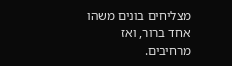מצליחים בונים משהו אחד ברור, ואז מרחיבים.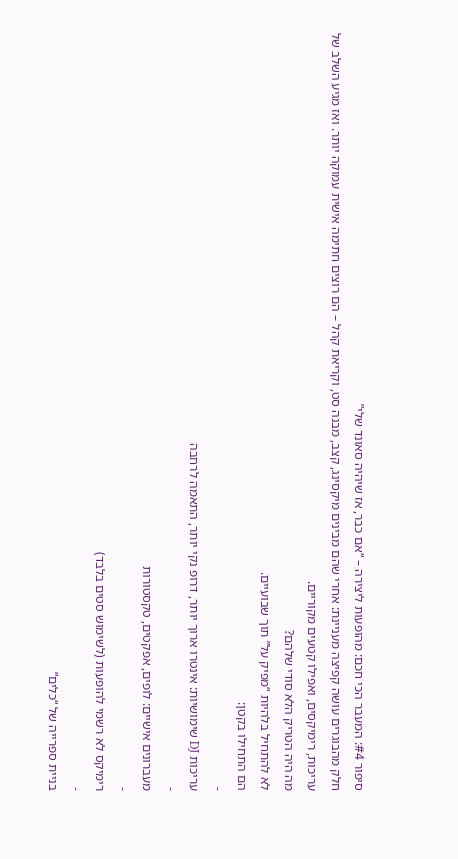סיפור #4: המעבר הכי חכם: מהופעות ליצירה – “אם כבר, אז שיהיה סאונד שלי”
חלק מהבוגרים עושה קפיצה מעניינת: אחרי שהם מבינים מיקסינג, קצב, מבנה סט, וקריאת קהל – הם רוצים חתימה אישית עמוקה יותר. ואז מגיע השלב של עריכות, רימיקסים, ואפילו קטעים מקוריים.
מה היה הטריק הלא סודי שלהם?
לא להתחיל בלהיות “מפיק על” תוך שבועיים.
הם התחילו בקטן:
-
עריכות DJ שימושיות: אינטרו ארוך יותר, דרופ נקי יותר, התאמה לרחבה
-
מעברונים אישיים: לופים, אפקטים, טקסטורות
-
רימיקס לא רשמי להופעות (לשימוש סטים בלבד)
-
בניית ספרייה של “כלים”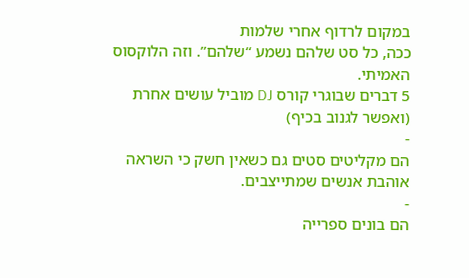במקום לרדוף אחרי שלמות
ככה, כל סט שלהם נשמע “שלהם”. וזה הלוקסוס האמיתי.
5 דברים שבוגרי קורס DJ מוביל עושים אחרת (ואפשר לגנוב בכיף)
-
הם מקליטים סטים גם כשאין חשק כי השראה אוהבת אנשים שמתייצבים.
-
הם בונים ספרייה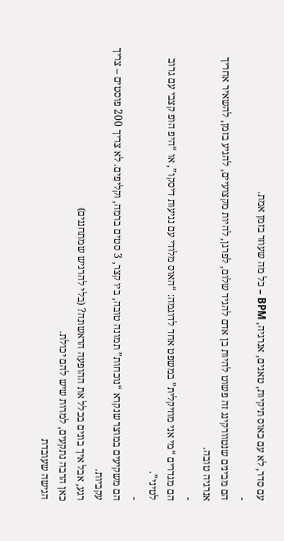עם סדר, לא עם כאוס תיקיות, טאגים, אנרגיה, BPM – כל מה שעוזר בזמן אמת.
-
הם מבינים שנטוורקינג זה פשוט להיות בן אדם להגיד שלום, לפרגן, להיות מקצועיים, להגיע בזמן, להשאיר אחריך אנרגיה טובה.
-
הם מגדרים “מי אני מוזיקלית” במשפט אחד לדוגמה: “האוס מלודי עם נגיעות דיסקו”, או “היפ הופ קצבי עם גרוב לטיני”.
-
הם משקיעים במוצר שנקרא “נוכחות” תמונה טובה, ביו קצר, 3 סטים ברמה, וקליפים. לא צריך 200 פוסטים – צריך עקביות.
רגע, אבל איך בונים בכלל את ההופעה הראשונה? (בלי להרגיש שמתחננים)
כאן הרבה נתקעים, למרות שיש להם יכולת.
הגישה שעובדת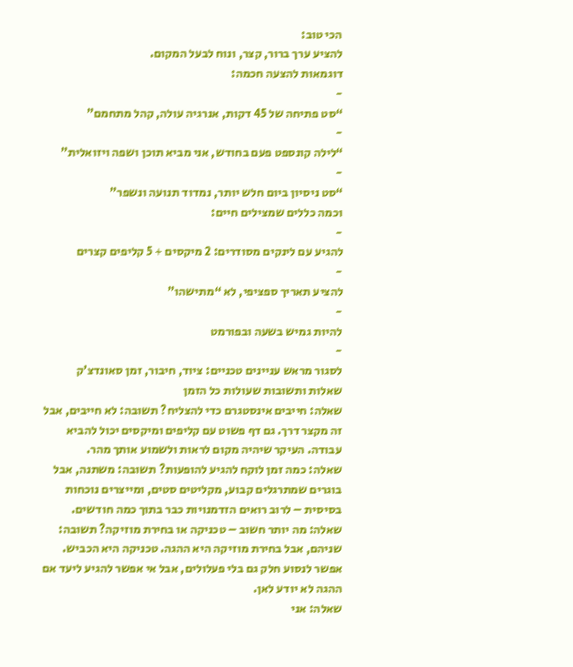הכי טוב:
להציע ערך ברור, קצר, ונוח לבעל המקום.
דוגמאות להצעה חכמה:
-
“סט פתיחה של 45 דקות, אנרגיה עולה, קהל מתחמם”
-
“לילה קונספט פעם בחודש, אני מביא תוכן ושפה ויזואלית”
-
“סט ניסיון ביום חלש יותר, נמדוד תנועה ונשפר”
וכמה כללים שמצילים חיים:
-
להגיע עם לינקים מסודרים: 2 מיקסים + 5 קליפים קצרים
-
להציע תאריך ספציפי, לא “מתישהו”
-
להיות גמיש בשעה ובפורמט
-
לסגור מראש עניינים טכניים: ציוד, חיבור, זמן סאונדצ’ק
שאלות ותשובות שעולות כל הזמן
שאלה: חייבים אינסטגרם כדי להצליח? תשובה: לא חייבים, אבל זה מקצר דרך. גם דף פשוט עם קליפים ומיקסים יכול להביא עבודה. העיקר שיהיה מקום לראות ולשמוע אותך מהר.
שאלה: כמה זמן לוקח להגיע להופעות? תשובה: משתנה, אבל בוגרים שמתרגלים קבוע, מקליטים סטים, ומייצרים נוכחות בסיסית – לרוב רואים הזדמנויות כבר בתוך כמה חודשים.
שאלה: מה יותר חשוב – טכניקה או בחירת מוזיקה? תשובה: שניהם, אבל בחירת מוזיקה היא ההגה. טכניקה היא הכביש. אפשר לנסוע חלק גם בלי פעלולים, אבל אי אפשר להגיע ליעד אם ההגה לא יודע לאן.
שאלה: אני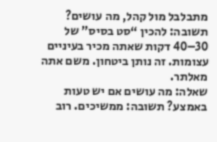מתבלבל מול קהל, מה עושים? תשובה: להכין “סט בסיס” של 30–40 דקות שאתה מכיר בעיניים עצומות. זה נותן ביטחון. משם אתה מאלתר.
שאלה: מה עושים אם יש טעות באמצע? תשובה: ממשיכים. רוב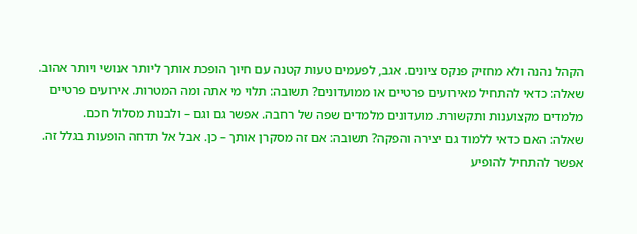הקהל נהנה ולא מחזיק פנקס ציונים. אגב, לפעמים טעות קטנה עם חיוך הופכת אותך ליותר אנושי ויותר אהוב.
שאלה: כדאי להתחיל מאירועים פרטיים או ממועדונים? תשובה: תלוי מי אתה ומה המטרות. אירועים פרטיים מלמדים מקצוענות ותקשורת. מועדונים מלמדים שפה של רחבה. אפשר גם וגם – ולבנות מסלול חכם.
שאלה: האם כדאי ללמוד גם יצירה והפקה? תשובה: אם זה מסקרן אותך – כן. אבל אל תדחה הופעות בגלל זה. אפשר להתחיל להופיע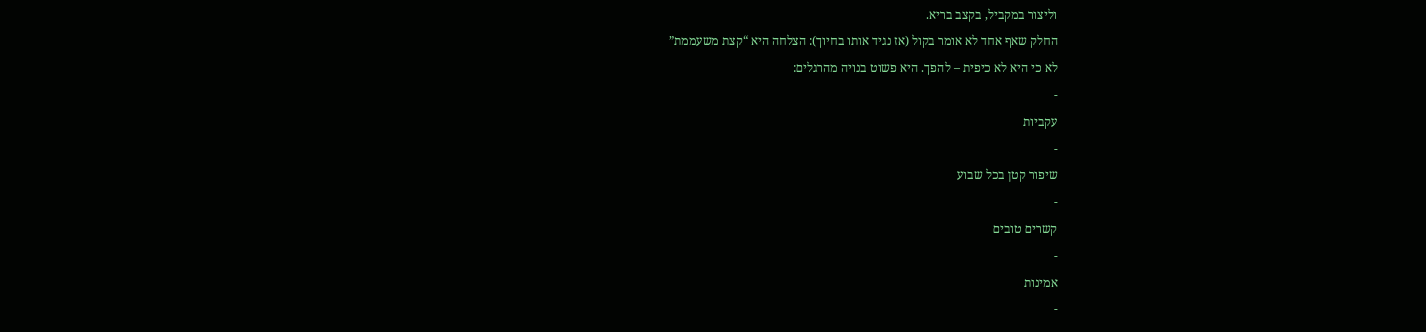וליצור במקביל, בקצב בריא.
החלק שאף אחד לא אומר בקול (אז נגיד אותו בחיוך): הצלחה היא “קצת משעממת”
לא כי היא לא כיפית – להפך. היא פשוט בנויה מהרגלים:
-
עקביות
-
שיפור קטן בכל שבוע
-
קשרים טובים
-
אמינות
-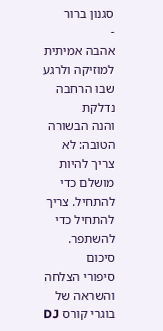סגנון ברור
-
אהבה אמיתית למוזיקה ולרגע שבו הרחבה נדלקת
והנה הבשורה הטובה: לא צריך להיות מושלם כדי להתחיל. צריך להתחיל כדי להשתפר.
סיכום
סיפורי הצלחה והשראה של בוגרי קורס DJ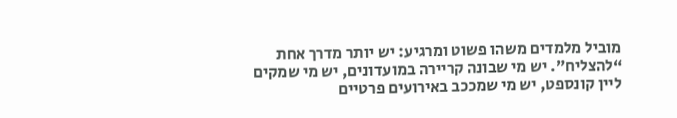מוביל מלמדים משהו פשוט ומרגיע: יש יותר מדרך אחת “להצליח”. יש מי שבונה קריירה במועדונים, יש מי שמקים ליין קונספט, יש מי שמככב באירועים פרטיים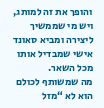והופך את זה למותג, ויש מי שממשיך ליצירה ומביא סאונד אישי שמבדיל אותו מכל השאר.
מה שמשותף לכולם הוא לא “מזל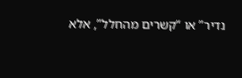נדיר” או “קשרים מהחלל”, אלא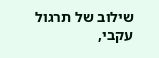שילוב של תרגול עקבי,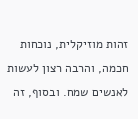זהות מוזיקלית, נוכחות חכמה, והרבה רצון לעשות לאנשים שמח. ובסוף, זה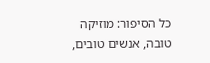כל הסיפור: מוזיקה טובה, אנשים טובים,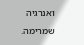ואנרגיה שמרימה.